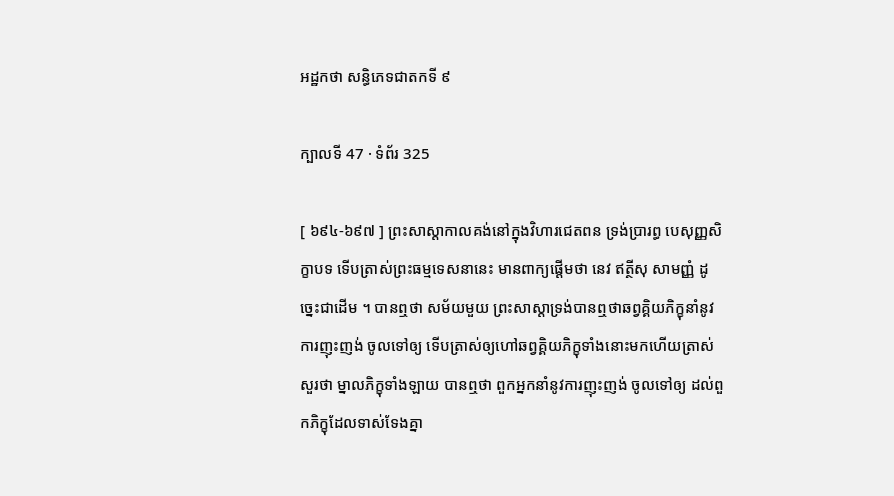អដ្ឋកថា សន្ធិភេទជាតកទី ៩

ក្បាលទី 47 · ទំព័រ 325

[ ៦៩៤-៦៩៧ ] ព្រះសាស្តាកាលគង់នៅក្នុងវិហារជេតពន ទ្រង់ប្រារព្ធ បេសុញ្ញសិក្ខាបទ ទើបត្រាស់ព្រះធម្មទេសនានេះ មានពាក្យផ្តើមថា នេវ ឥត្ថីសុ សាមញ្ញំ ដូច្នេះជាដើម ។ បានឮថា សម័យមួយ ព្រះសាស្តាទ្រង់បានឮថាឆព្វគ្គិយភិក្ខុនាំនូវការញុះញង់ ចូលទៅឲ្យ ទើបត្រាស់ឲ្យហៅឆព្វគ្គិយភិក្ខុទាំងនោះមកហើយត្រាស់ សួរថា ម្នាលភិក្ខុទាំងឡាយ បានឮថា ពួកអ្នកនាំនូវការញុះញង់ ចូលទៅឲ្យ ដល់ពួកភិក្ខុដែលទាស់ទែងគ្នា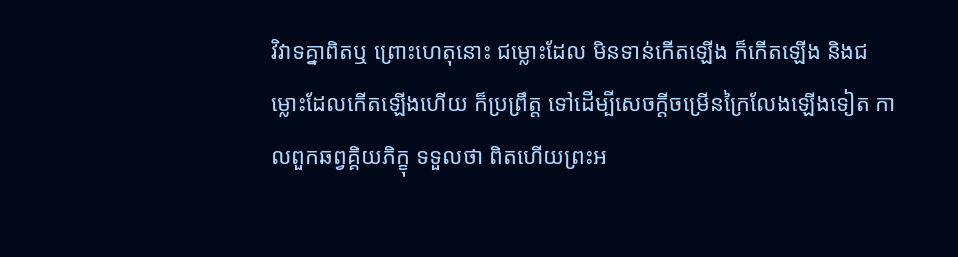វិវាទគ្នាពិតឬ ព្រោះហេតុនោះ ជម្លោះដែល មិនទាន់កើតឡើង ក៏កើតឡើង និងជម្លោះដែលកើតឡើងហើយ ក៏ប្រព្រឹត្ត ទៅដើម្បីសេចក្តីចម្រើនក្រៃលែងឡើងទៀត កាលពួកឆព្វគ្គិយភិក្ខុ ទទួលថា ពិតហើយព្រះអ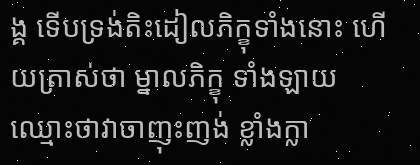ង្គ ទើបទ្រង់តិះដៀលភិក្ខុទាំងនោះ ហើយត្រាស់ថា ម្នាលភិក្ខុ ទាំងឡាយ ឈ្មោះថាវាចាញុះញង់ ខ្លាំងក្លា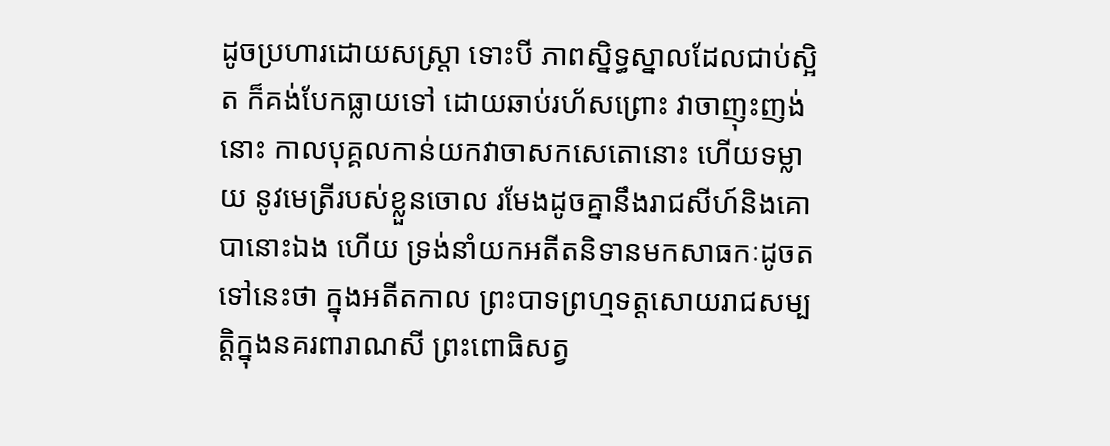ដូចប្រហារដោយសស្រ្តា ទោះបី ភាពស្និទ្ធស្នាលដែលជាប់ស្អិត ក៏គង់បែកធ្លាយទៅ ដោយឆាប់រហ័សព្រោះ វាចាញុះញង់នោះ កាលបុគ្គលកាន់យកវាចាសកសេតោនោះ ហើយទម្លាយ នូវមេត្រីរបស់ខ្លួនចោល រមែងដូចគ្នានឹងរាជសីហ៍និងគោបានោះឯង ហើយ ទ្រង់នាំយកអតីតនិទានមកសាធកៈដូចតទៅនេះថា ក្នុងអតីតកាល ព្រះបាទព្រហ្មទត្តសោយរាជសម្បត្តិក្នុងនគរពារាណសី ព្រះពោធិសត្វ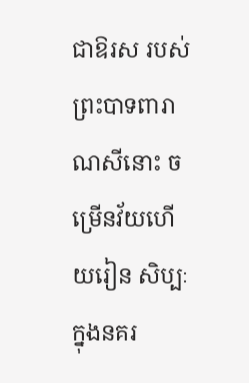ជាឱរស របស់ព្រះបាទពារាណសីនោះ ចម្រើនវ័យហើយរៀន សិប្បៈក្នុងនគរ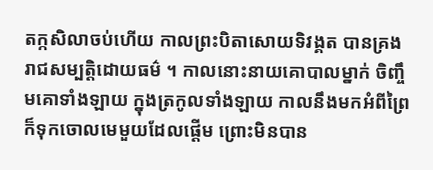តក្កសិលាចប់ហើយ កាលព្រះបិតាសោយទិវង្គត បានគ្រង រាជសម្បត្តិដោយធម៌ ។ កាលនោះនាយគោបាលម្នាក់ ចិញ្ចឹមគោទាំងឡាយ ក្នុងត្រកូលទាំងឡាយ កាលនឹងមកអំពីព្រៃ ក៏ទុកចោលមេមួយដែលផ្តើម ព្រោះមិនបាន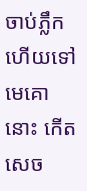ចាប់ភ្លឹក ហើយទៅ មេគោនោះ កើតសេច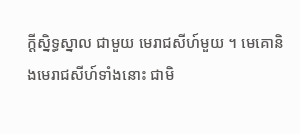ក្តីស្និទ្ធស្នាល ជាមួយ មេរាជសីហ៍មួយ ។ មេគោនិងមេរាជសីហ៍ទាំងនោះ ជាមិ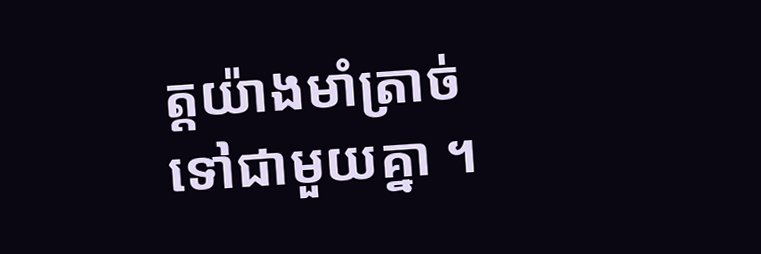ត្តយ៉ាងមាំត្រាច់ ទៅជាមួយគ្នា ។